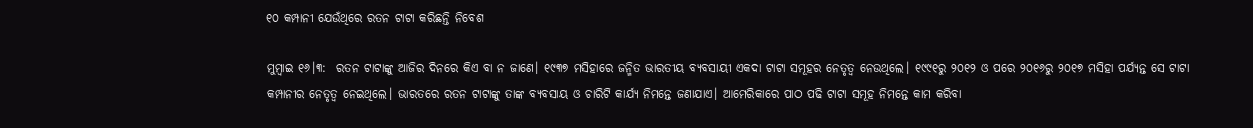୧୦ କମ୍ପାନୀ ଯେଉଁଥିରେ ରତନ ଟାଟା କରିଛନ୍ତି ନିବେଶ

ମୁମ୍ବାଇ ୧୬।୩:  ରତନ ଟାଟାଙ୍କୁ ଆଜିର ଦିନରେ କିଏ ବା ନ ଜାଣେ। ୧୯୩୭ ମସିହାରେ ଜନ୍ମିତ ଭାରତୀୟ ବ୍ୟବସାୟୀ ଏକଦା ଟାଟା ସମୂହର ନେତୃତ୍ୱ ନେଉଥିଲେ। ୧୯୯୧ରୁ ୨୦୧୨ ଓ ପରେ ୨୦୧୬ରୁ ୨୦୧୭ ମସିହା ପର୍ଯ୍ୟନ୍ତ ସେ ଟାଟା କମ୍ପାନୀର ନେତୃତ୍ୱ ନେଇଥିଲେ। ଭାରତରେ ରତନ ଟାଟାଙ୍କୁ ତାଙ୍କ ବ୍ୟବସାୟ ଓ ଚାରିଟି କାର୍ଯ୍ୟ ନିମନ୍ତେ ଜଣାଯାଏ। ଆମେରିକାରେ ପାଠ ପଢି ଟାଟା ସମୂହ ନିମନ୍ତେ କାମ କରିବା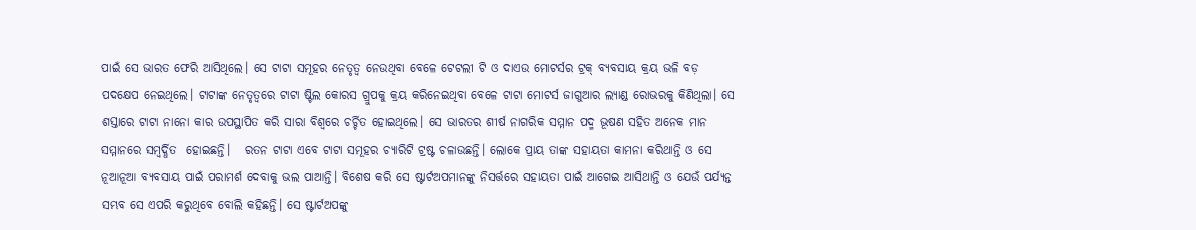ପାଇଁ ସେ ଭାରତ ଫେରି ଆସିଥିଲେ। ସେ ଟାଟା ସମୂହର ନେତୃତ୍ୱ ନେଉଥିବା ବେଳେ ଟେଟଲୀ ଟି ଓ ଦାଏଉ ମୋଟର୍ସର ଟ୍ରକ୍ ବ୍ୟବସାୟ କ୍ରୟ ଭଳି ବଡ଼ ପଦକ୍ଷେପ ନେଇଥିଲେ। ଟାଟାଙ୍କ ନେତୃତ୍ୱରେ ଟାଟା ଷ୍ଟିଲ କୋରସ ଗ୍ରୁପକୁ କ୍ରୟ କରିନେଇଥିବା ବେଳେ ଟାଟା ମୋଟର୍ସ ଜାଗୁଆର ଲ୍ୟାଣ୍ଡ ରୋଭରକୁ କିଣିଥିଲା। ସେ ଶସ୍ତାରେ ଟାଟା ନାନୋ କାର ଉପସ୍ଥାପିତ କରି ସାରା ବିଶ୍ୱରେ ଚର୍ଚ୍ଚିତ ହୋଇଥିଲେ। ସେ ଭାରତର ଶୀର୍ଷ ନାଗରିକ ସମ୍ମାନ ପଦ୍ମ ଭୂଷଣ ସହିତ ଅନେକ ମାନ ସମ୍ମାନରେ ସମ୍ବର୍ଦ୍ଧିତ  ହୋଇଛନ୍ତି।   ରତନ ଟାଟା ଏବେ ଟାଟା ସମୂହର ଚ୍ୟାରିଟି ଟ୍ରଷ୍ଟ ଚଳାଉଛନ୍ତି। ଲୋକେ ପ୍ରାୟ ତାଙ୍କ ସହାୟତା କାମନା କରିଥାନ୍ତି ଓ ସେ ନୂଆନୂଆ ବ୍ୟବସାୟ ପାଇଁ ପରାମର୍ଶ ଦେବାକୁ ଭଲ ପାଆନ୍ତି। ବିଶେଷ କରି ସେ ଷ୍ଟାର୍ଟଅପମାନଙ୍କୁ ନିସର୍ତ୍ତରେ ସହାୟତା ପାଇଁ ଆଗେଇ ଆସିଥାନ୍ତି ଓ ଯେଉଁ ପର୍ଯ୍ୟନ୍ତ ସମ୍ଭବ ସେ ଏପରି କରୁଥିବେ ବୋଲି କହିଛନ୍ତି। ସେ ଷ୍ଟାର୍ଟଅପଙ୍କୁ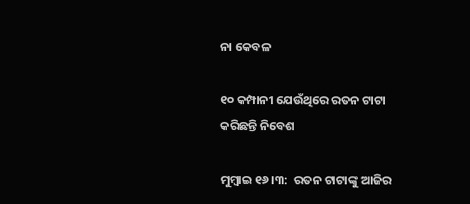ନା କେବଳ

୧୦ କମ୍ପାନୀ ଯେଉଁଥିରେ ରତନ ଟାଟା କରିଛନ୍ତି ନିବେଶ

ମୁମ୍ବାଇ ୧୬।୩:  ରତନ ଟାଟାଙ୍କୁ ଆଜିର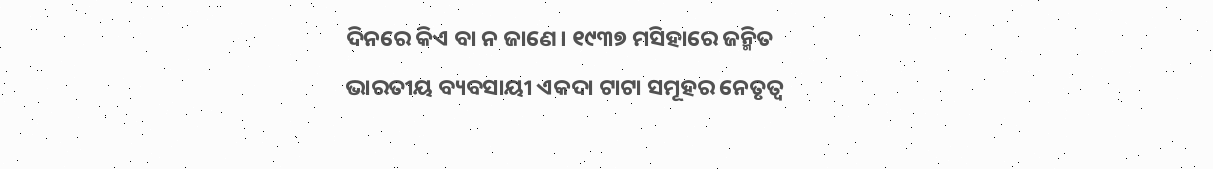ଦିନରେ କିଏ ବା ନ ଜାଣେ। ୧୯୩୭ ମସିହାରେ ଜନ୍ମିତ ଭାରତୀୟ ବ୍ୟବସାୟୀ ଏକଦା ଟାଟା ସମୂହର ନେତୃତ୍ୱ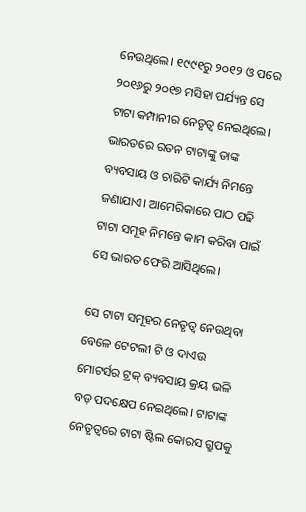ନେଉଥିଲେ। ୧୯୯୧ରୁ ୨୦୧୨ ଓ ପରେ ୨୦୧୬ରୁ ୨୦୧୭ ମସିହା ପର୍ଯ୍ୟନ୍ତ ସେ ଟାଟା କମ୍ପାନୀର ନେତୃତ୍ୱ ନେଇଥିଲେ। ଭାରତରେ ରତନ ଟାଟାଙ୍କୁ ତାଙ୍କ ବ୍ୟବସାୟ ଓ ଚାରିଟି କାର୍ଯ୍ୟ ନିମନ୍ତେ ଜଣାଯାଏ। ଆମେରିକାରେ ପାଠ ପଢି ଟାଟା ସମୂହ ନିମନ୍ତେ କାମ କରିବା ପାଇଁ ସେ ଭାରତ ଫେରି ଆସିଥିଲେ।

ସେ ଟାଟା ସମୂହର ନେତୃତ୍ୱ ନେଉଥିବା ବେଳେ ଟେଟଲୀ ଟି ଓ ଦାଏଉ ମୋଟର୍ସର ଟ୍ରକ୍ ବ୍ୟବସାୟ କ୍ରୟ ଭଳି ବଡ଼ ପଦକ୍ଷେପ ନେଇଥିଲେ। ଟାଟାଙ୍କ ନେତୃତ୍ୱରେ ଟାଟା ଷ୍ଟିଲ କୋରସ ଗ୍ରୁପକୁ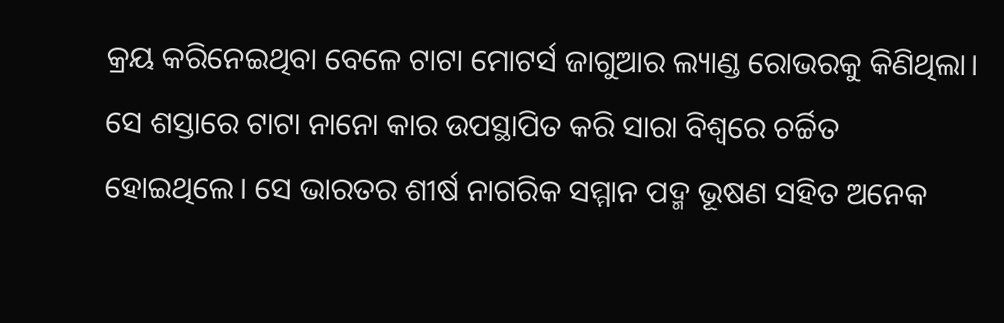କ୍ରୟ କରିନେଇଥିବା ବେଳେ ଟାଟା ମୋଟର୍ସ ଜାଗୁଆର ଲ୍ୟାଣ୍ଡ ରୋଭରକୁ କିଣିଥିଲା। ସେ ଶସ୍ତାରେ ଟାଟା ନାନୋ କାର ଉପସ୍ଥାପିତ କରି ସାରା ବିଶ୍ୱରେ ଚର୍ଚ୍ଚିତ ହୋଇଥିଲେ। ସେ ଭାରତର ଶୀର୍ଷ ନାଗରିକ ସମ୍ମାନ ପଦ୍ମ ଭୂଷଣ ସହିତ ଅନେକ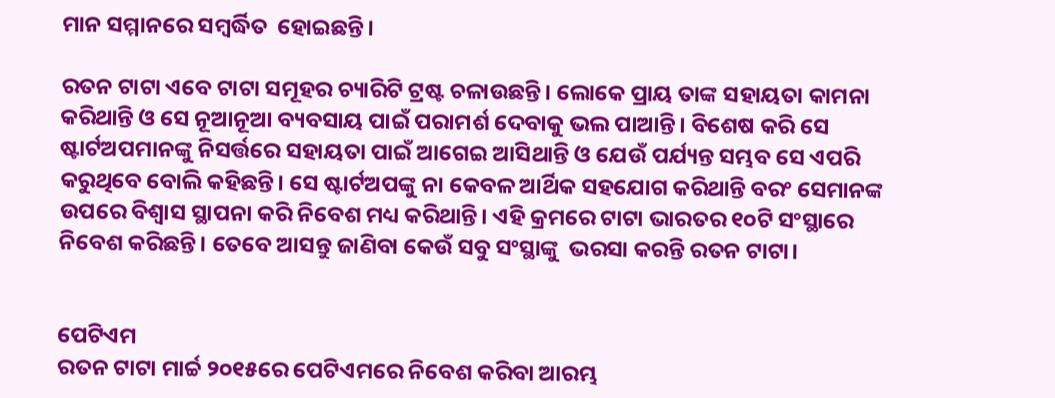ମାନ ସମ୍ମାନରେ ସମ୍ବର୍ଦ୍ଧିତ  ହୋଇଛନ୍ତି।

ରତନ ଟାଟା ଏବେ ଟାଟା ସମୂହର ଚ୍ୟାରିଟି ଟ୍ରଷ୍ଟ ଚଳାଉଛନ୍ତି। ଲୋକେ ପ୍ରାୟ ତାଙ୍କ ସହାୟତା କାମନା କରିଥାନ୍ତି ଓ ସେ ନୂଆନୂଆ ବ୍ୟବସାୟ ପାଇଁ ପରାମର୍ଶ ଦେବାକୁ ଭଲ ପାଆନ୍ତି। ବିଶେଷ କରି ସେ ଷ୍ଟାର୍ଟଅପମାନଙ୍କୁ ନିସର୍ତ୍ତରେ ସହାୟତା ପାଇଁ ଆଗେଇ ଆସିଥାନ୍ତି ଓ ଯେଉଁ ପର୍ଯ୍ୟନ୍ତ ସମ୍ଭବ ସେ ଏପରି କରୁଥିବେ ବୋଲି କହିଛନ୍ତି। ସେ ଷ୍ଟାର୍ଟଅପଙ୍କୁ ନା କେବଳ ଆର୍ଥିକ ସହଯୋଗ କରିଥାନ୍ତି ବରଂ ସେମାନଙ୍କ ଉପରେ ବିଶ୍ୱାସ ସ୍ଥାପନା କରି ନିବେଶ ମଧ୍ୟ କରିଥାନ୍ତି। ଏହି କ୍ରମରେ ଟାଟା ଭାରତର ୧୦ଟି ସଂସ୍ଥାରେ ନିବେଶ କରିଛନ୍ତି। ତେବେ ଆସନ୍ତୁ ଜାଣିବା କେଉଁ ସବୁ ସଂସ୍ଥାଙ୍କୁ  ଭରସା କରନ୍ତି ରତନ ଟାଟା।


ପେଟିଏମ
ରତନ ଟାଟା ମାର୍ଚ୍ଚ ୨୦୧୫ରେ ପେଟିଏମରେ ନିବେଶ କରିବା ଆରମ୍ଭ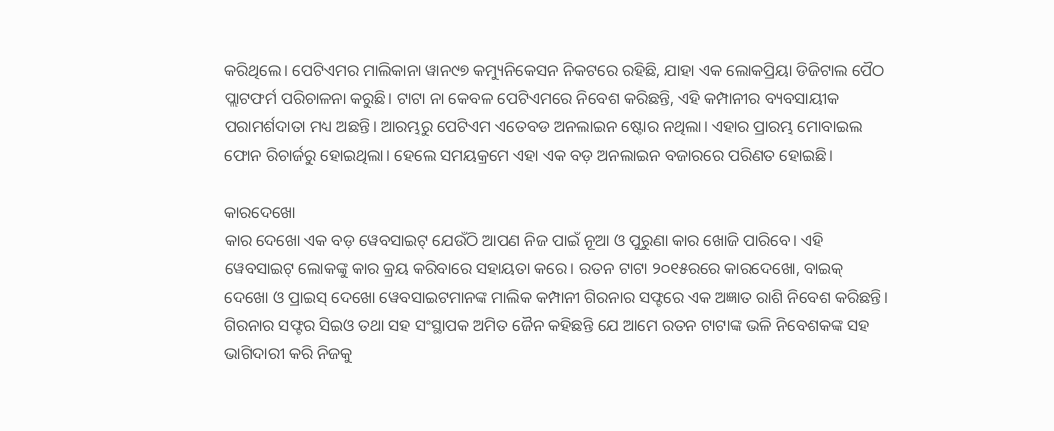କରିଥିଲେ। ପେଟିଏମର ମାଲିକାନା ୱାନ୯୭ କମ୍ୟୁନିକେସନ ନିକଟରେ ରହିଛି, ଯାହା ଏକ ଲୋକପ୍ରିୟା ଡିଜିଟାଲ ପୈଠ ପ୍ଲାଟଫର୍ମ ପରିଚାଳନା କରୁଛି। ଟାଟା ନା କେବଳ ପେଟିଏମରେ ନିବେଶ କରିଛନ୍ତି, ଏହି କମ୍ପାନୀର ବ୍ୟବସାୟୀକ ପରାମର୍ଶଦାତା ମଧ୍ୟ ଅଛନ୍ତି। ଆରମ୍ଭରୁ ପେଟିଏମ ଏତେବଡ ଅନଲାଇନ ଷ୍ଟୋର ନଥିଲା। ଏହାର ପ୍ରାରମ୍ଭ ମୋବାଇଲ ଫୋନ ରିଚାର୍ଜରୁ ହୋଇଥିଲା। ହେଲେ ସମୟକ୍ରମେ ଏହା ଏକ ବଡ଼ ଅନଲାଇନ ବଜାରରେ ପରିଣତ ହୋଇଛି।

କାରଦେଖୋ
କାର ଦେଖୋ ଏକ ବଡ଼ ୱେବସାଇଟ୍ ଯେଉଁଠି ଆପଣ ନିଜ ପାଇଁ ନୂଆ ଓ ପୁରୁଣା କାର ଖୋଜି ପାରିବେ। ଏହି ୱେବସାଇଟ୍ ଲୋକଙ୍କୁ କାର କ୍ରୟ କରିବାରେ ସହାୟତା କରେ। ରତନ ଟାଟା ୨୦୧୫ରରେ କାରଦେଖୋ, ବାଇକ୍ ଦେଖୋ ଓ ପ୍ରାଇସ୍ ଦେଖୋ ୱେବସାଇଟମାନଙ୍କ ମାଲିକ କମ୍ପାନୀ ଗିରନାର ସଫ୍ଟରେ ଏକ ଅଜ୍ଞାତ ରାଶି ନିବେଶ କରିଛନ୍ତି। ଗିରନାର ସଫ୍ଟର ସିଇଓ ତଥା ସହ ସଂସ୍ଥାପକ ଅମିତ ଜୈନ କହିଛନ୍ତି ଯେ ଆମେ ରତନ ଟାଟାଙ୍କ ଭଳି ନିବେଶକଙ୍କ ସହ ଭାଗିଦାରୀ କରି ନିଜକୁ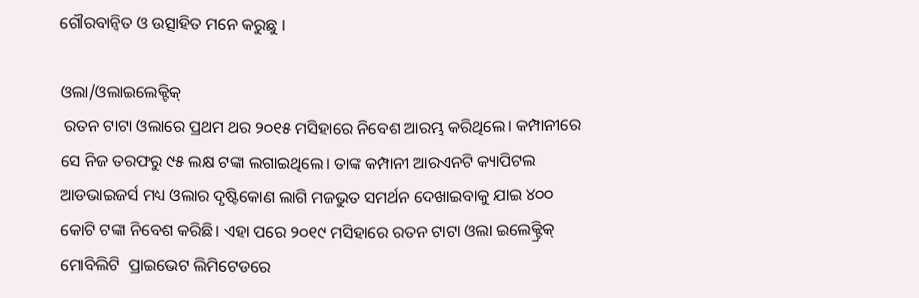ଗୌରବାନ୍ୱିତ ଓ ଉତ୍ସାହିତ ମନେ କରୁଛୁ ।

ଓଲା/ଓଲାଇଲେକ୍ଟିକ୍
 ରତନ ଟାଟା ଓଲାରେ ପ୍ରଥମ ଥର ୨୦୧୫ ମସିହାରେ ନିବେଶ ଆରମ୍ଭ କରିଥିଲେ। କମ୍ପାନୀରେ ସେ ନିଜ ତରଫରୁ ୯୫ ଲକ୍ଷ ଟଙ୍କା ଲଗାଇଥିଲେ। ତାଙ୍କ କମ୍ପାନୀ ଆରଏନଟି କ୍ୟାପିଟଲ ଆଡଭାଇଜର୍ସ ମଧ୍ୟ ଓଲାର ଦୃଷ୍ଟିକୋଣ ଲାଗି ମଜଭୁତ ସମର୍ଥନ ଦେଖାଇବାକୁ ଯାଇ ୪୦୦ କୋଟି ଟଙ୍କା ନିବେଶ କରିଛି। ଏହା ପରେ ୨୦୧୯ ମସିହାରେ ରତନ ଟାଟା ଓଲା ଇଲେକ୍ଟ୍ରିକ୍ ମୋବିଲିଟି  ପ୍ରାଇଭେଟ ଲିମିଟେଡରେ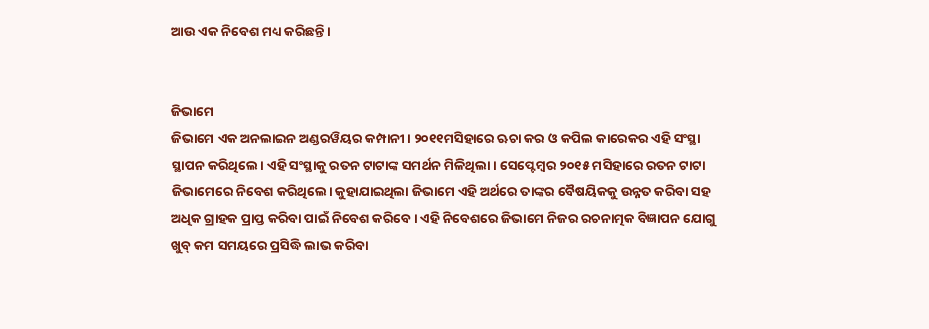ଆଉ ଏକ ନିବେଶ ମଧ୍ୟ କରିଛନ୍ତି।


ଜିଭାମେ
ଜିଭାମେ ଏକ ଅନଲାଇନ ଅଣ୍ଡରୱିୟର କମ୍ପାନୀ। ୨୦୧୧ମସିହାରେ ଋଚା କର ଓ କପିଲ କାରେକର ଏହି ସଂସ୍ଥା ସ୍ଥାପନ କରିଥିଲେ। ଏହି ସଂସ୍ଥାକୁ ରତନ ଟାଟାଙ୍କ ସମର୍ଥନ ମିଳିଥିଲା। ସେପ୍ଟେମ୍ବର ୨୦୧୫ ମସିହାରେ ରତନ ଟାଟା ଜିଭାମେରେ ନିବେଶ କରିଥିଲେ। କୁହାଯାଇଥିଲା ଜିଭାମେ ଏହି ଅର୍ଥରେ ତାଙ୍କର ବୈଷୟିକକୁ ଉନ୍ନତ କରିବା ସହ ଅଧିକ ଗ୍ରାହକ ପ୍ରାପ୍ତ କରିବା ପାଇଁ ନିବେଶ କରିବେ। ଏହି ନିବେଶରେ ଜିଭାମେ ନିଜର ରଚନାତ୍ମକ ବିଜ୍ଞାପନ ଯୋଗୁ ଖୁବ୍ କମ ସମୟରେ ପ୍ରସିଦ୍ଧି ଲାଭ କରିବା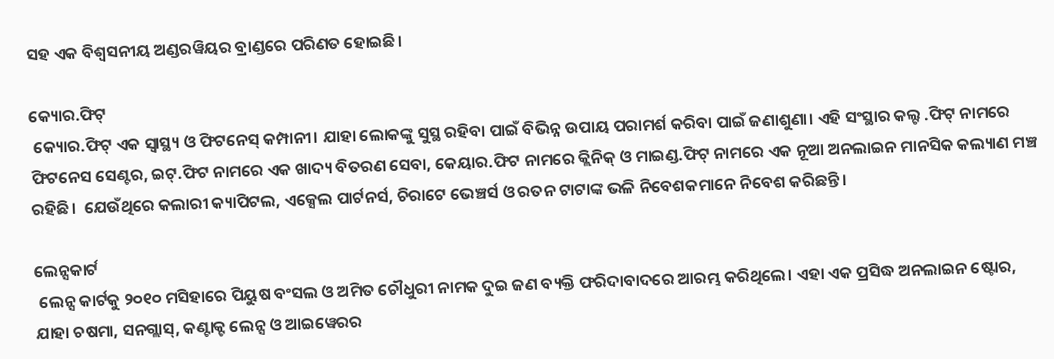ସହ ଏକ ବିଶ୍ୱସନୀୟ ଅଣ୍ଡରୱିୟର ବ୍ରାଣ୍ଡରେ ପରିଣତ ହୋଇଛି।

କ୍ୟୋର.ଫିଟ୍
 କ୍ୟୋର.ଫିଟ୍ ଏକ ସ୍ୱାସ୍ଥ୍ୟ ଓ ଫିଟନେସ୍ କମ୍ପାନୀ। ଯାହା ଲୋକଙ୍କୁ ସୁସ୍ଥ ରହିବା ପାଇଁ ବିଭିନ୍ନ ଉପାୟ ପରାମର୍ଶ କରିବା ପାଇଁ ଜଣାଶୁଣା। ଏହି ସଂସ୍ଥାର କଲ୍ଟ .ଫିଟ୍ ନାମରେ ଫିଟନେସ ସେଣ୍ଟର, ଇଟ୍.ଫିଟ ନାମରେ ଏକ ଖାଦ୍ୟ ବିତରଣ ସେବା, କେୟାର.ଫିଟ ନାମରେ କ୍ଲିନିକ୍ ଓ ମାଇଣ୍ଡ.ଫିଟ୍ ନାମରେ ଏକ ନୂଆ ଅନଲାଇନ ମାନସିକ କଲ୍ୟାଣ ମଞ୍ଚ ରହିଛି।  ଯେଉଁଥିରେ କଲାରୀ କ୍ୟାପିଟଲ, ଏକ୍ସେଲ ପାର୍ଟନର୍ସ, ଚିରାଟେ ଭେଞ୍ଚର୍ସ ଓ ରତନ ଟାଟାଙ୍କ ଭଳି ନିବେଶକମାନେ ନିବେଶ କରିଛନ୍ତି।

ଲେନ୍ସକାର୍ଟ
 ଲେନ୍ସ କାର୍ଟକୁ ୨୦୧୦ ମସିହାରେ ପିୟୁଷ ବଂସଲ ଓ ଅମିତ ଚୌଧୁରୀ ନାମକ ଦୁଇ ଜଣ ବ୍ୟକ୍ତି ଫରିଦାବାଦରେ ଆରମ୍ଭ କରିଥିଲେ। ଏହା ଏକ ପ୍ରସିଦ୍ଧ ଅନଲାଇନ ଷ୍ଟୋର, ଯାହା ଚଷମା, ସନଗ୍ଲାସ୍, କଣ୍ଟାକ୍ଟ ଲେନ୍ସ ଓ ଆଇୱେରର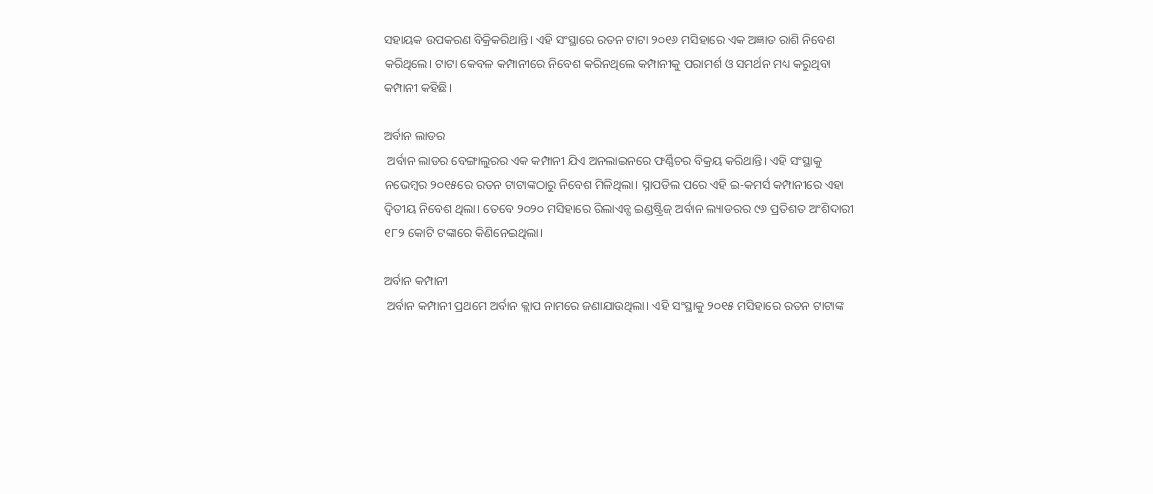ସହାୟକ ଉପକରଣ ବିକ୍ରିକରିଥାନ୍ତି। ଏହି ସଂସ୍ଥାରେ ରତନ ଟାଟା ୨୦୧୬ ମସିହାରେ ଏକ ଅଜ୍ଞାତ ରାଶି ନିବେଶ କରିଥିଲେ। ଟାଟା କେବଳ କମ୍ପାନୀରେ ନିବେଶ କରିନଥିଲେ କମ୍ପାନୀକୁ ପରାମର୍ଶ ଓ ସମର୍ଥନ ମଧ୍ୟ କରୁଥିବା କମ୍ପାନୀ କହିଛି।

ଅର୍ବାନ ଲାଡର
 ଅର୍ବାନ ଲାଡର ବେଙ୍ଗାଲୁରର ଏକ କମ୍ପାନୀ ଯିଏ ଅନଲାଇନରେ ଫର୍ଣ୍ଣିଚର ବିକ୍ରୟ କରିଥାନ୍ତି। ଏହି ସଂସ୍ଥାକୁ ନଭେମ୍ବର ୨୦୧୫ରେ ରତନ ଟାଟାଙ୍କଠାରୁ ନିବେଶ ମିଳିଥିଲା। ସ୍ନାପଡିଲ ପରେ ଏହି ଇ-କମର୍ସ କମ୍ପାନୀରେ ଏହା ଦ୍ୱିତୀୟ ନିବେଶ ଥିଲା। ତେବେ ୨୦୨୦ ମସିହାରେ ରିଲାଏନ୍ସ ଇଣ୍ଡଷ୍ଟ୍ରିଜ୍ ଅର୍ବାନ ଲ୍ୟାଡରର ୯୬ ପ୍ରତିଶତ ଅଂଶିଦାରୀ ୧୮୨ କୋଟି ଟଙ୍କାରେ କିଣିନେଇଥିଲା।

ଅର୍ବାନ କମ୍ପାନୀ
 ଅର୍ବାନ କମ୍ପାନୀ ପ୍ରଥମେ ଅର୍ବାନ କ୍ଲାପ ନାମରେ ଜଣାଯାଉଥିଲା। ଏହି ସଂସ୍ଥାକୁ ୨୦୧୫ ମସିହାରେ ରତନ ଟାଟାଙ୍କ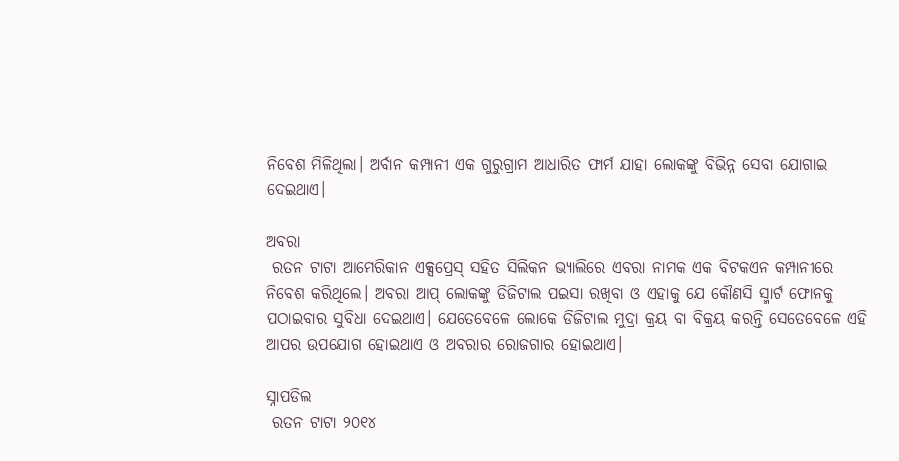ନିବେଶ ମିଳିଥିଲା। ଅର୍ବାନ କମ୍ପାନୀ ଏକ ଗୁରୁଗ୍ରାମ ଆଧାରିତ ଫାର୍ମ ଯାହା ଲୋକଙ୍କୁ ବିଭିନ୍ନ ସେବା ଯୋଗାଇ ଦେଇଥାଏ।

ଅବରା
 ରତନ ଟାଟା ଆମେରିକାନ ଏକ୍ସପ୍ରେସ୍ ସହିତ ସିଲିକନ ଭ୍ୟାଲିରେ ଏବରା ନାମକ ଏକ ବିଟକଏନ କମ୍ପାନୀରେ ନିବେଶ କରିଥିଲେ। ଅବରା ଆପ୍ ଲୋକଙ୍କୁ ଡିଜିଟାଲ ପଇସା ରଖିବା ଓ ଏହାକୁ ଯେ କୌଣସି ସ୍ମାର୍ଟ ଫୋନକୁ ପଠାଇବାର ସୁବିଧା ଦେଇଥାଏ। ଯେତେବେଳେ ଲୋକେ ଡିଜିଟାଲ ମୁଦ୍ରା କ୍ରୟ ବା ବିକ୍ରୟ କରନ୍ତି ସେତେବେଳେ ଏହି ଆପର ଉପଯୋଗ ହୋଇଥାଏ ଓ ଅବରାର ରୋଜଗାର ହୋଇଥାଏ।

ସ୍ନାପଡିଲ
 ରତନ ଟାଟା ୨୦୧୪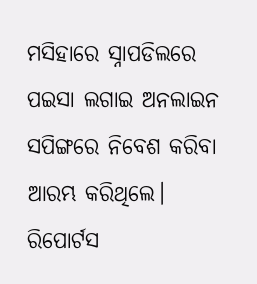ମସିହାରେ ସ୍ନାପଡିଲରେ ପଇସା ଲଗାଇ ଅନଲାଇନ ସପିଙ୍ଗରେ ନିବେଶ କରିବା ଆରମ୍ଭ କରିଥିଲେ। ରିପୋର୍ଟସ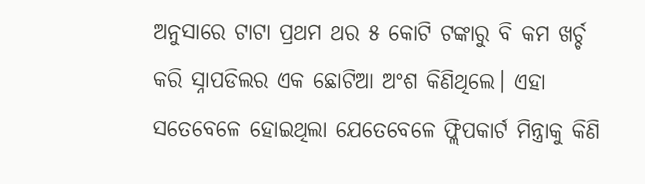ଅନୁସାରେ ଟାଟା ପ୍ରଥମ ଥର ୫ କୋଟି ଟଙ୍କାରୁ ବି କମ ଖର୍ଚ୍ଚ କରି ସ୍ନାପଡିଲର ଏକ ଛୋଟିଆ ଅଂଶ କିଣିଥିଲେ। ଏହା ସତେବେଳେ ହୋଇଥିଲା ଯେତେବେଳେ ଫ୍ଲିପକାର୍ଟ ମିନ୍ତ୍ରାକୁ କିଣି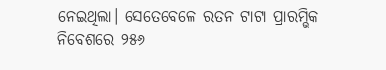ନେଇଥିଲା। ସେତେବେଳେ ରତନ ଟାଟା ପ୍ରାରମ୍ଭିକ ନିବେଶରେ ୨୫୬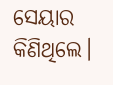ସେୟାର କିଣିଥିଲେ।